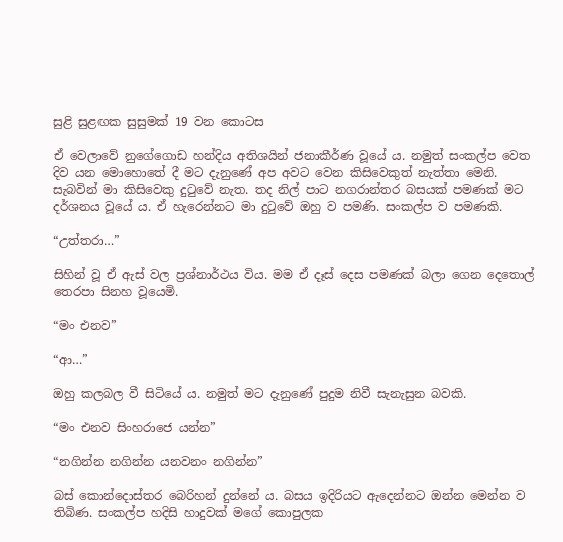සුළි සුළඟක සුසුමක් 19 වන කොටස

ඒ වෙලාවේ නුගේගොඩ හන්දිය අතිශයින් ජනාකීර්ණ වූයේ ය. නමුත් සංකල්ප වෙත දිව යන මොහොතේ දී මට දැනුණේ අප අවට වෙන කිසිවෙකුත් නැත්තා මෙනි. සැබවින් මා කිසිවෙකු දුටුවේ නැත. තද නිල් පාට නගරාන්තර බසයක් පමණක් මට දර්ශනය වූයේ ය. ඒ හැරෙන්නට මා දුටුවේ ඔහු ව පමණි. සංකල්ප ව පමණකි.

“උත්තරා…”

සිහින් වූ ඒ ඇස් වල ප්‍රශ්නාර්ථය විය. මම ඒ දෑස් දෙස පමණක් බලා ගෙන දෙතොල් තෙරපා සිනහ වූයෙමි.

“මං එනව”

“ආ…”

ඔහු කලබල වී සිටියේ ය. නමුත් මට දැනුණේ පුදුම නිවී සැනැසුන බවකි.

“මං එනව සිංහරාජෙ යන්න”

“නගින්න නගින්න යනවනං නගින්න”

බස් කොන්දොස්තර බෙරිහන් දුන්නේ ය. බසය ඉදිරියට ඇදෙන්නට ඔන්න මෙන්න ව තිබිණ. සංකල්ප හදිසි හාදුවක් මගේ කොපුලක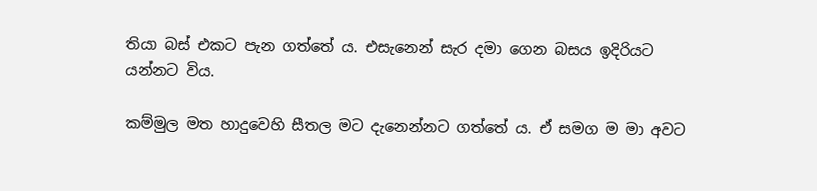තියා බස් එකට පැන ගත්තේ ය. එසැනෙන් සැර දමා ගෙන බසය ඉදිරියට යන්නට විය.

කම්මුල මත හාදුවෙහි සීතල මට දැනෙන්නට ගත්තේ ය. ඒ සමග ම මා අවට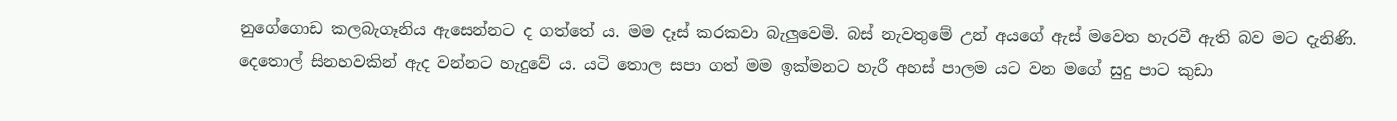නුගේගොඩ කලබැගෑනිය ඇසෙන්නට ද ගත්තේ ය. මම දෑස් කරකවා බැලුවෙමි. බස් නැවතුමේ උන් අයගේ ඇස් මවෙත හැරවී ඇති බව මට දැනිණි. දෙතොල් සිනහවකින් ඇද වන්නට හැදුවේ ය. යටි තොල සපා ගත් මම ඉක්මනට හැරී අහස් පාලම යට වන මගේ සුදු පාට කුඩා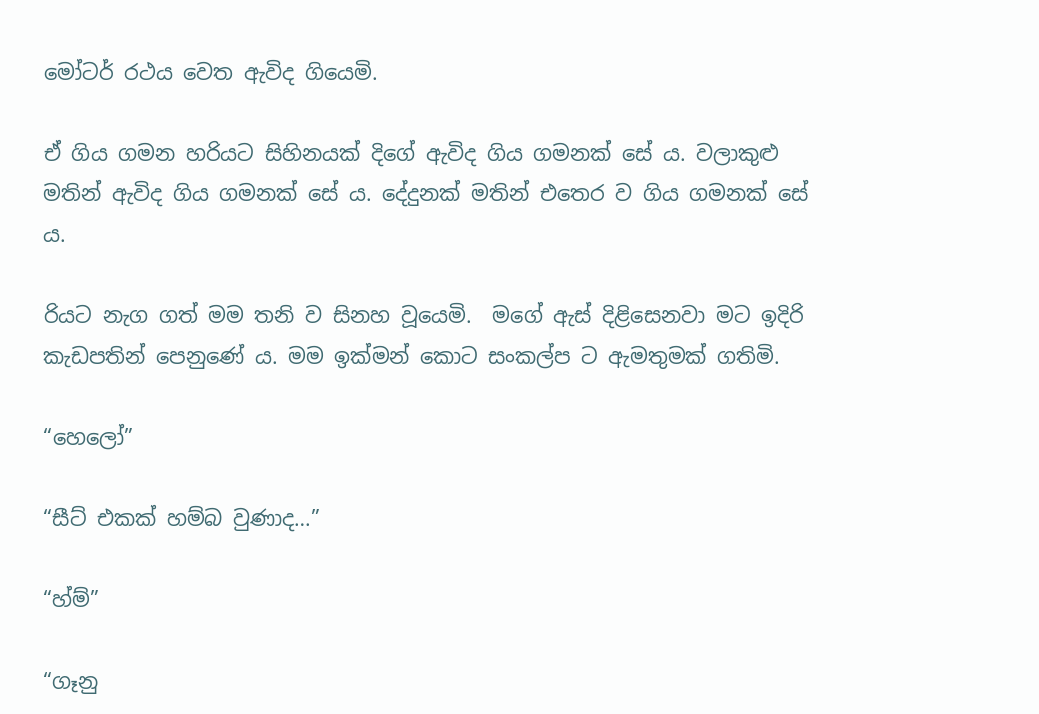මෝටර් රථය වෙත ඇවිද ගියෙමි.

ඒ ගිය ගමන හරියට සිහිනයක් දිගේ ඇවිද ගිය ගමනක් සේ ය. වලාකුළු මතින් ඇවිද ගිය ගමනක් සේ ය. දේදුනක් මතින් එතෙර ව ගිය ගමනක් සේ ය.

රියට නැග ගත් මම තනි ව සිනහ වූයෙමි.  මගේ ඇස් දිළිසෙනවා මට ඉදිරි කැඩපතින් පෙනුණේ ය. මම ඉක්මන් කොට සංකල්ප ට ඇමතුමක් ගතිමි.

“හෙලෝ”

“සීට් එකක් හම්බ වුණාද…”

“හ්ම්”

“ගෑනු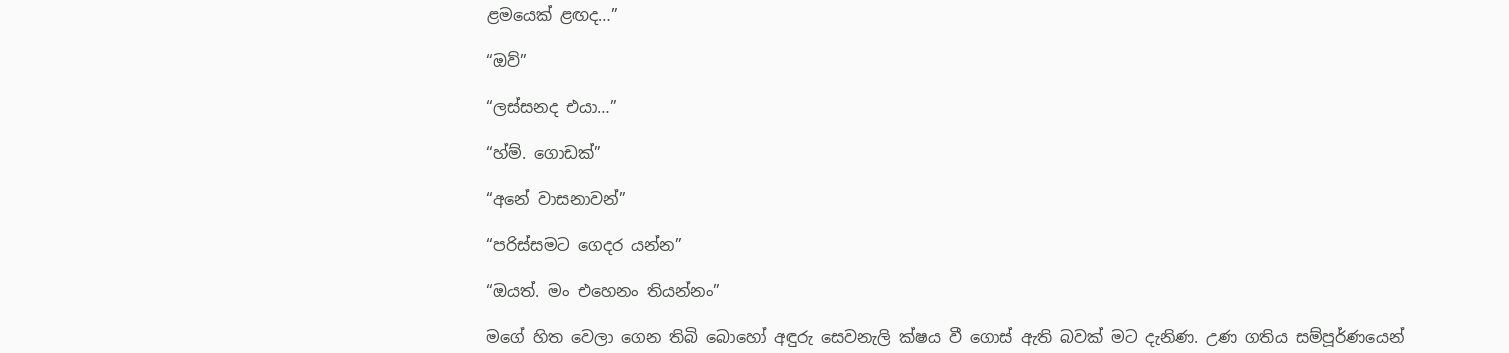ළමයෙක් ළඟද…”

“ඔව්”

“ලස්සනද එයා…”

“හ්ම්. ගොඩක්”

“අනේ වාසනාවන්”

“පරිස්සමට ගෙදර යන්න”

“ඔයත්. මං එහෙනං තියන්නං”

මගේ හිත වෙලා ගෙන තිබි බොහෝ අඳුරු සෙවනැලි ක්ෂය වී ගොස් ඇති බවක් මට දැනිණ. උණ ගතිය සම්පූර්ණයෙන්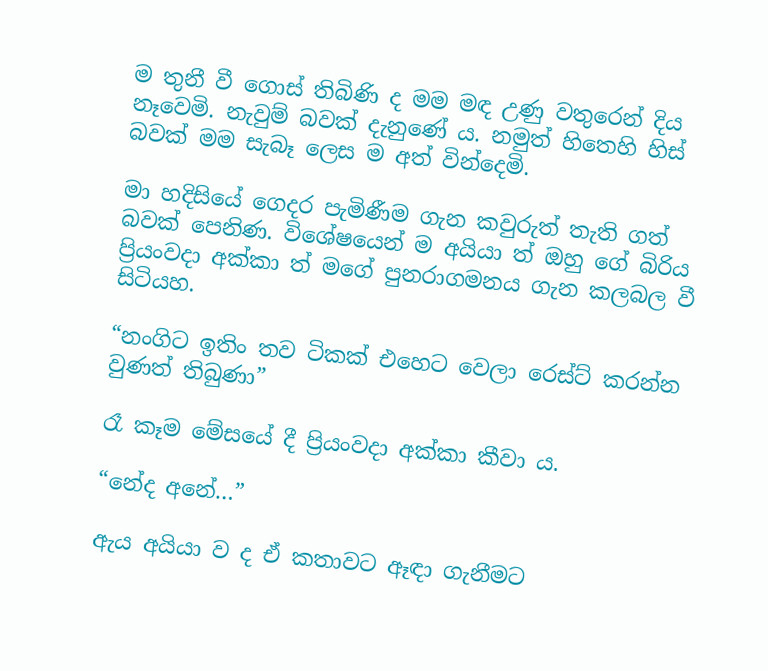ම තුනී වී ගොස් තිබිණි ද මම මඳ උණු වතුරෙන් දිය නෑවෙමි. නැවුම් බවක් දැනුණේ ය. නමුත් හිතෙහි හිස් බවක් මම සැබෑ ලෙස ම අත් වින්දෙමි.

මා හදිසියේ ගෙදර පැමිණීම ගැන කවුරුත් තැති ගත් බවක් පෙනිණ. විශේෂයෙන් ම අයියා ත් ඔහු ගේ බිරිය ප්‍රියංවදා අක්කා ත් මගේ පුනරාගමනය ගැන කලබල වී සිටියහ.

“නංගිට ඉතිං තව ටිකක් එහෙට වෙලා රෙස්ට් කරන්න වුණත් තිබුණා”

රෑ කෑම මේසයේ දී ප්‍රියංවදා අක්කා කීවා ය.

“නේද අනේ…”

ඇය අයියා ව ද ඒ කතාවට ඈඳා ගැනීමට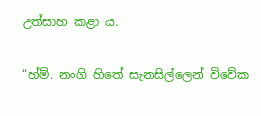උත්සාහ කළා ය.

“හ්ම්. නංගි හිතේ සැනසිල්ලෙන් විවේක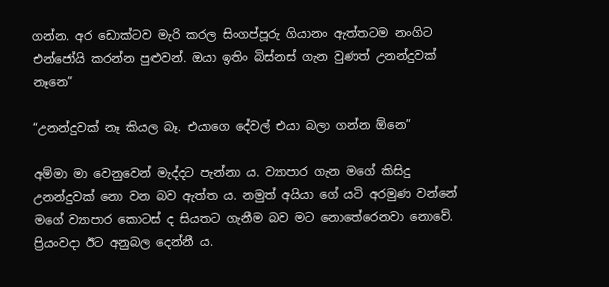ගන්න. අර ඩොක්ටව මැරි කරල සිංගප්පූරු ගියානං ඇත්තටම නංගිට එන්ජෝයි කරන්න පුළුවන්. ඔයා ඉතිං බිස්නස් ගැන වුණත් උනන්දුවක් නෑනෙ”

“උනන්දුවක් නෑ කියල බෑ. එයාගෙ දේවල් එයා බලා ගන්න ඕනෙ”

අම්මා මා වෙනුවෙන් මැද්දට පැන්නා ය. ව්‍යාපාර ගැන මගේ කිසිදු උනන්දුවක් නො වන බව ඇත්ත ය. නමුත් අයියා ගේ යටි අරමුණ වන්නේ මගේ ව්‍යාපාර කොටස් ද සියතට ගැනීම බව මට නොතේරෙනවා නොවේ. ප්‍රියංවදා ඊට අනුබල දෙන්නී ය.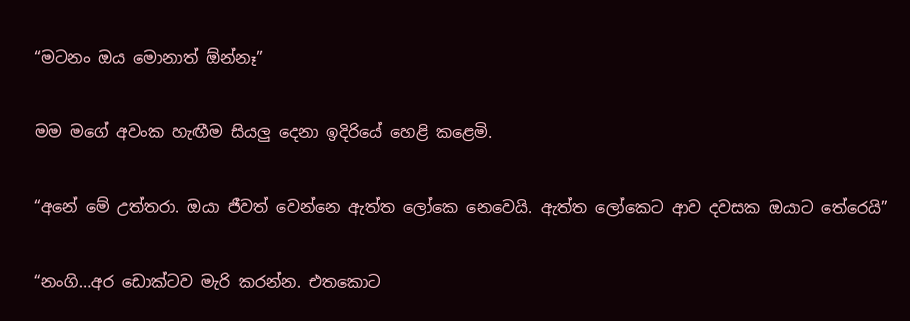“මටනං ඔය මොනාත් ඕන්නෑ”

මම මගේ අවංක හැඟීම සියලු දෙනා ඉදිරියේ හෙළි කළෙමි.

“අනේ මේ උත්තරා. ඔයා ජීවත් වෙන්නෙ ඇත්ත ලෝකෙ නෙවෙයි. ඇත්ත ලෝකෙට ආව දවසක ඔයාට තේරෙයි”

“නංගි…අර ඩොක්ටව මැරි කරන්න. එතකොට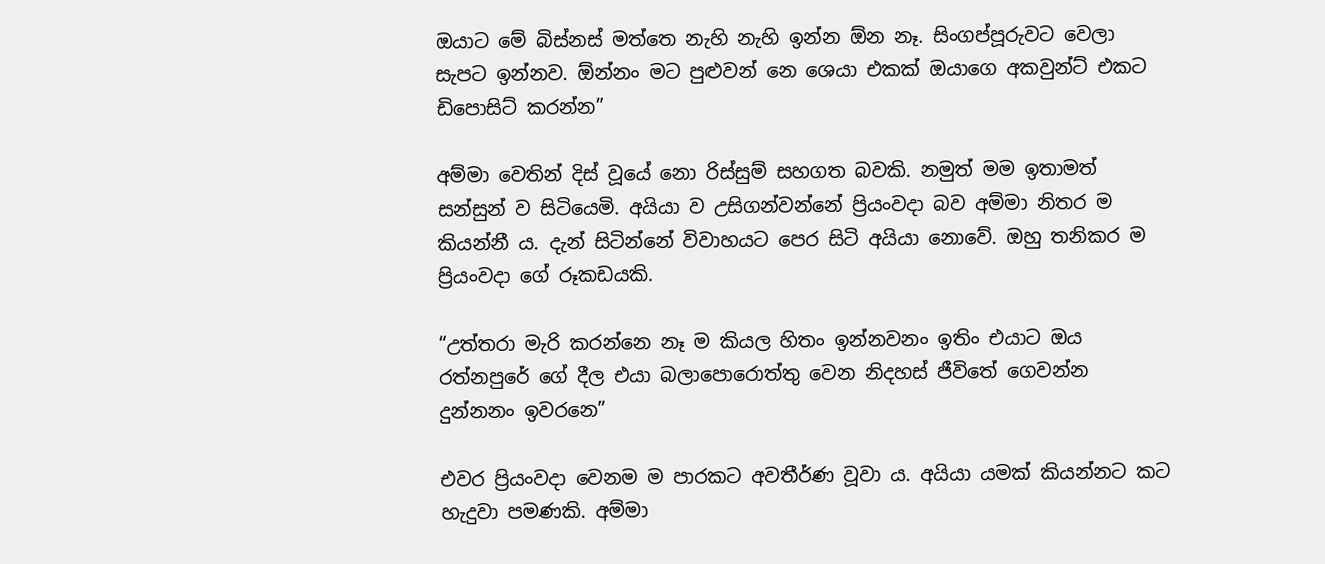ඔයාට මේ බිස්නස් මත්තෙ නැහි නැහි ඉන්න ඕන නෑ. සිංගප්පූරුවට වෙලා සැපට ඉන්නව. ඕන්නං මට පුළුවන් නෙ ශෙයා එකක් ඔයාගෙ අකවුන්ට් එකට ඩිපොසිට් කරන්න”

අම්මා වෙතින් දිස් වූයේ නො රිස්සුම් සහගත බවකි. නමුත් මම ඉතාමත් සන්සුන් ව සිටියෙමි. අයියා ව උසිගන්වන්නේ ප්‍රියංවදා බව අම්මා නිතර ම කියන්නී ය. දැන් සිටින්නේ විවාහයට පෙර සිටි අයියා නොවේ. ඔහු තනිකර ම ප්‍රියංවදා ගේ රූකඩයකි.

“උත්තරා මැරි කරන්නෙ නෑ ම කියල හිතං ඉන්නවනං ඉතිං එයාට ඔය රත්නපුරේ ගේ දීල එයා බලාපොරොත්තු වෙන නිදහස් ජීවිතේ ගෙවන්න දුන්නනං ඉවරනෙ”

එවර ප්‍රියංවදා වෙනම ම පාරකට අවතීර්ණ වූවා ය. අයියා යමක් කියන්නට කට හැදුවා පමණකි. අම්මා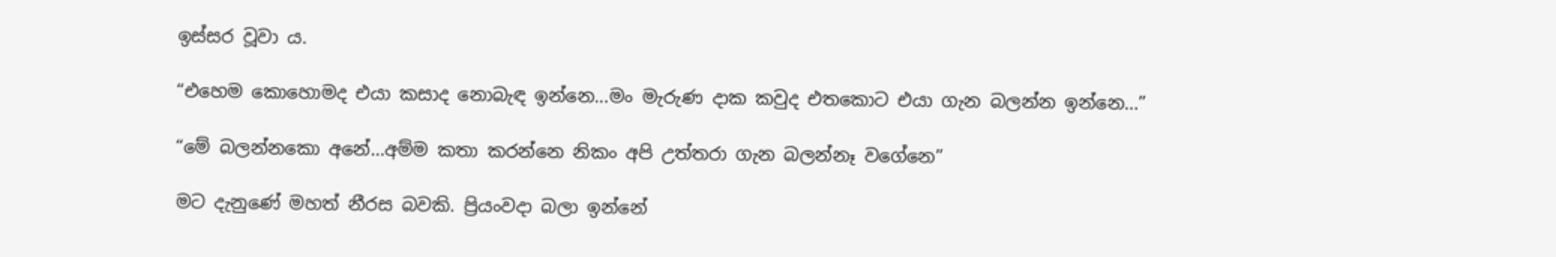ඉස්සර වූවා ය.

“එහෙම කොහොමද එයා කසාද නොබැඳ ඉන්නෙ…මං මැරුණ දාක කවුද එතකොට එයා ගැන බලන්න ඉන්නෙ…”

“මේ බලන්නකො අනේ…අම්ම කතා කරන්නෙ නිකං අපි උත්තරා ගැන බලන්නෑ වගේනෙ”

මට දැනුණේ මහත් නීරස බවකි. ප්‍රියංවදා බලා ඉන්නේ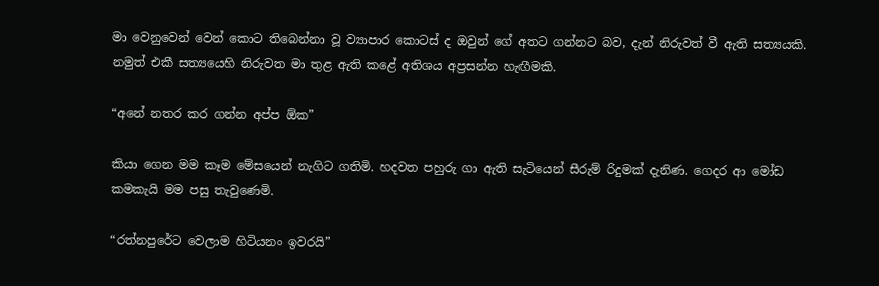මා වෙනුවෙන් වෙන් කොට තිබෙන්නා වූ ව්‍යාපාර කොටස් ද ඔවුන් ගේ අතට ගන්නට බව, දැන් නිරුවත් වී ඇති සත්‍යයකි. නමුත් එකී සත්‍යයෙහි නිරුවත මා තුළ ඇති කළේ අතිශය අප්‍රසන්න හැඟීමකි.

“අනේ නතර කර ගන්න අප්ප ඕක”

කියා ගෙන මම කෑම මේසයෙන් නැගිට ගතිමි. හදවත පහුරු ගා ඇති සැටියෙන් සීරුම් රිදුමක් දැනිණ. ගෙදර ආ මෝඩ කමකැයි මම පසු තැවුණෙමි.

“රත්නපුරේට වෙලාම හිටියනං ඉවරයි”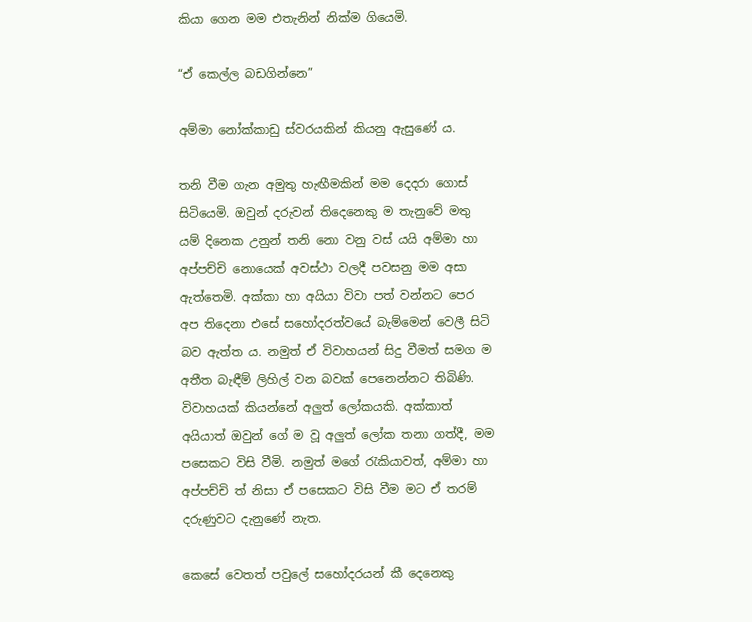කියා ගෙන මම එතැනින් නික්ම ගියෙමි.

“ඒ කෙල්ල බඩගින්නෙ”

අම්මා නෝක්කාඩු ස්වරයකින් කියනු ඇසුණේ ය.

තනි වීම ගැන අමුතු හැඟීමකින් මම දෙදරා ගොස් සිටියෙමි. ඔවුන් දරුවන් තිදෙනෙකු ම තැනුවේ මතු යම් දිනෙක උනුන් තනි නො වනු වස් යයි අම්මා හා අප්පච්චි නොයෙක් අවස්ථා වලදී පවසනු මම අසා ඇත්තෙමි. අක්කා හා අයියා විවා පත් වන්නට පෙර අප තිදෙනා එසේ සහෝදරත්වයේ බැම්මෙන් වෙලී සිටි බව ඇත්ත ය. නමුත් ඒ විවාහයන් සිදු වීමත් සමග ම අතීත බැඳීම් ලිහිල් වන බවක් පෙනෙන්නට තිබිණි. විවාහයක් කියන්නේ අලුත් ලෝකයකි. අක්කාත් අයියාත් ඔවුන් ගේ ම වූ අලුත් ලෝක තනා ගත්දී, මම පසෙකට විසි වීමි. නමුත් මගේ රැකියාවත්, අම්මා හා අප්පච්චි ත් නිසා ඒ පසෙකට විසි වීම මට ඒ තරම් දරුණුවට දැනුණේ නැත.

කෙසේ වෙතත් පවුලේ සහෝදරයන් කී දෙනෙකු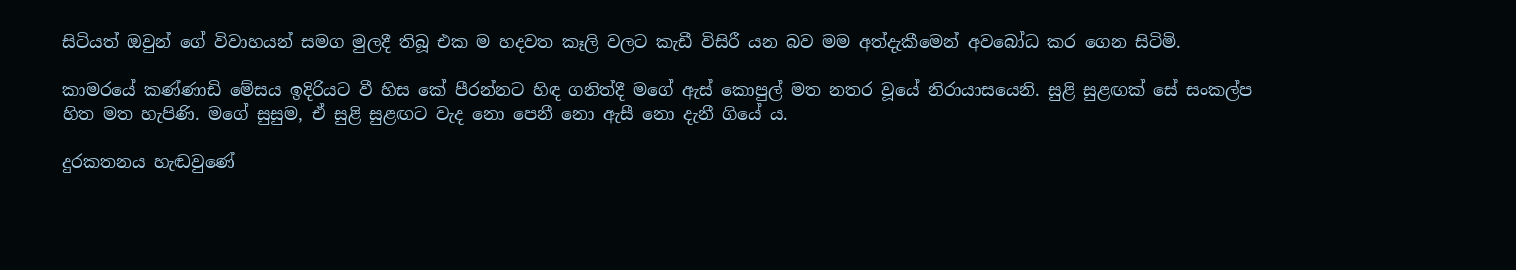සිටියත් ඔවුන් ගේ විවාහයන් සමග මුලදී තිබූ එක ම හදවත කෑලි වලට කැඩී විසිරී යන බව මම අත්දැකීමෙන් අවබෝධ කර ගෙන සිටිමි.

කාමරයේ කණ්ණාඩි මේසය ඉදිරියට වී හිස කේ පීරන්නට හිඳ ගනිත්දී මගේ ඇස් කොපුල් මත නතර වූයේ නිරායාසයෙනි. සුළි සුළඟක් සේ සංකල්ප හිත මත හැපිණි. මගේ සුසුම, ඒ සුළි සුළඟට වැද නො පෙනී නො ඇසී නො දැනී ගියේ ය.

දුරකතනය හැඬවුණේ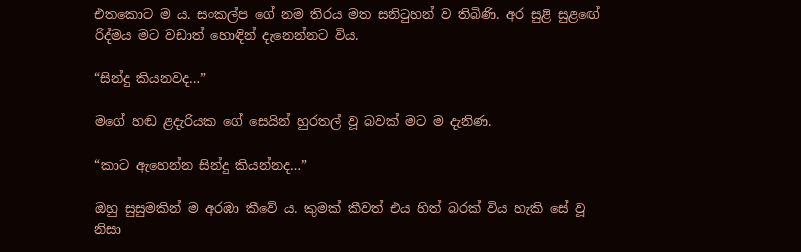එතකොට ම ය. සංකල්ප ගේ නම තිරය මත සනිටුහන් ව තිබිණි. අර සුළි සුළඟේ රිද්මය මට වඩාත් හොඳින් දැනෙන්නට විය.

“සින්දු කියනවද…”

මගේ හඬ ළදැරියක ගේ සෙයින් හුරතල් වූ බවක් මට ම දැනිණ.

“කාට ඇහෙන්න සින්දු කියන්නද…”

ඔහු සුසුමකින් ම අරඹා කීවේ ය. කුමක් කීවත් එය හිත් බරක් විය හැකි සේ වූ නිසා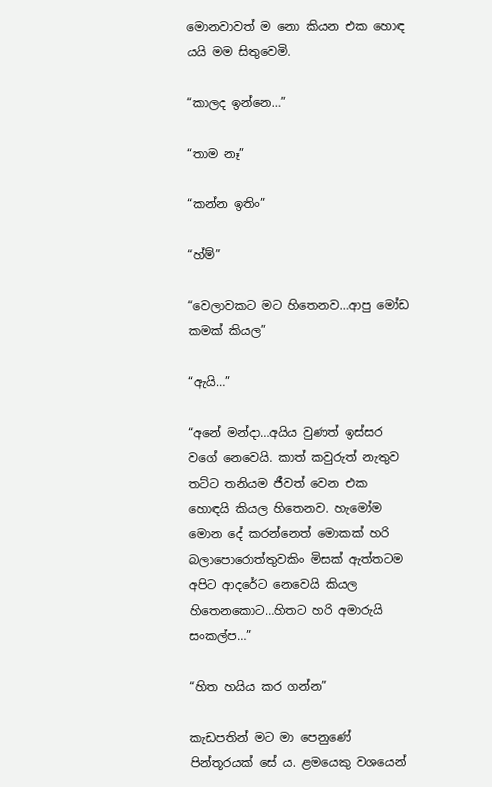මොනවාවත් ම නො කියන එක හොඳ යයි මම සිතුවෙමි.

“කාලද ඉන්නෙ…”

“තාම නෑ”

“කන්න ඉතිං”

“හ්ම්”

“වෙලාවකට මට හිතෙනව…ආපු මෝඩ කමක් කියල”

“ඇයි…”

“අනේ මන්දා…අයිය වුණත් ඉස්සර වගේ නෙවෙයි. කාත් කවුරුත් නැතුව තට්ට තනියම ජීවත් වෙන එක හොඳයි කියල හිතෙනව. හැමෝම මොන දේ කරන්නෙත් මොකක් හරි බලාපොරොත්තුවකිං මිසක් ඇත්තටම අපිට ආදරේට නෙවෙයි කියල හිතෙනකොට…හිතට හරි අමාරුයි සංකල්ප…”

“හිත හයිය කර ගන්න”

කැඩපතින් මට මා පෙනුණේ පින්තූරයක් සේ ය. ළමයෙකු වශයෙන්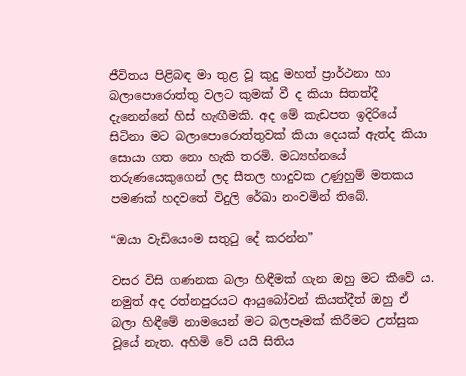ජීවිතය පිළිබඳ මා තුළ වූ කුදු මහත් ප්‍රාර්ථනා හා බලාපොරොත්තු වලට කුමක් වී ද කියා සිතත්දී දැනෙන්නේ හිස් හැඟීමකි. අද මේ කැඩපත ඉදිරියේ සිටිනා මට බලාපොරොත්තුවක් කියා දෙයක් ඇත්ද කියා සොයා ගත නො හැකි තරමි. මධ්‍යහ්නයේ තරුණයෙකුගෙන් ලද සීතල හාදුවක උණුහුම් මතකය පමණක් හදවතේ විදුලි රේඛා නංවමින් තිබේ.

“ඔයා වැඩියෙංම සතුටු දේ කරන්න”

වසර විසි ගණනක බලා හිඳීමක් ගැන ඔහු මට කීවේ ය. නමුත් අද රත්නපුරයට ආයුබෝවන් කියත්දීත් ඔහු ඒ බලා හිඳීමේ නාමයෙන් මට බලපෑමක් කිරීමට උත්සුක වූයේ නැත. අහිමි වේ යයි සිතිය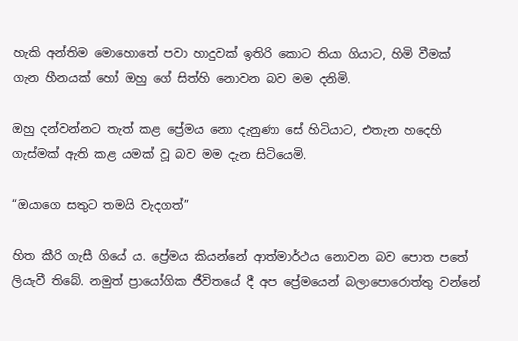හැකි අන්තිම මොහොතේ පවා හාදුවක් ඉතිරි කොට තියා ගියාට, හිමි වීමක් ගැන හීනයක් හෝ ඔහු ගේ සිත්හි නොවන බව මම දනිමි.

ඔහු දන්වන්නට තැත් කළ ප්‍රේමය නො දැනුණා සේ හිටියාට, එතැන හදෙහි ගැස්මක් ඇති කළ යමක් වූ බව මම දැන සිටියෙමි.

“ඔයාගෙ සතුට තමයි වැදගත්”

හිත කීරි ගැසී ගියේ ය. ප්‍රේමය කියන්නේ ආත්මාර්ථය නොවන බව පොත පතේ ලියැවී තිබේ. නමුත් ප්‍රායෝගික ජීවිතයේ දී අප ප්‍රේමයෙන් බලාපොරොත්තු වන්නේ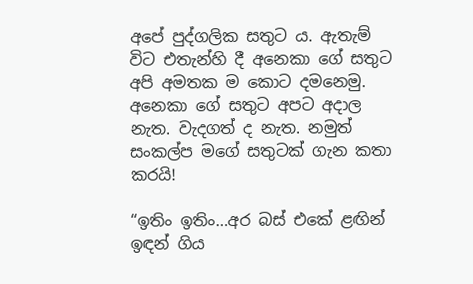අපේ පුද්ගලික සතුට ය. ඇතැම් විට එතැන්හි දී අනෙකා ගේ සතුට අපි අමතක ම කොට දමනෙමු. අනෙකා ගේ සතුට අපට අදාල නැත. වැදගත් ද නැත. නමුත් සංකල්ප මගේ සතුටක් ගැන කතා කරයි!

“ඉතිං ඉතිං…අර බස් එකේ ළඟින් ඉඳන් ගිය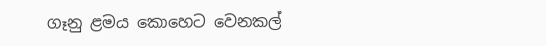ගෑනු ළමය කොහෙට වෙනකල්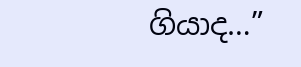ගියාද…”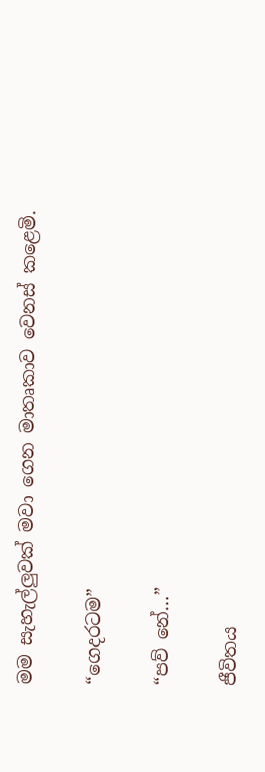මම සැහැල්ලුවක් මවා ගෙන මාතෘකාව වෙනස් කළෙමි.

“ගෙදරටම”

“පව් නේ…”

ජීවිතය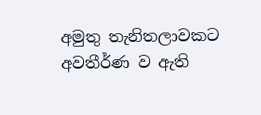අමුතු තැනිතලාවකට අවතීර්ණ ව ඇති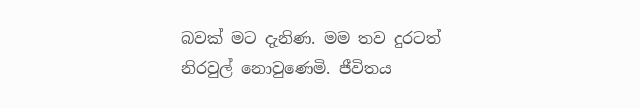බවක් මට දැනිණ. මම තව දුරටත් නිරවුල් නොවුණෙමි. ජීවිතය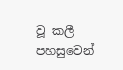වූ කලී පහසුවෙන්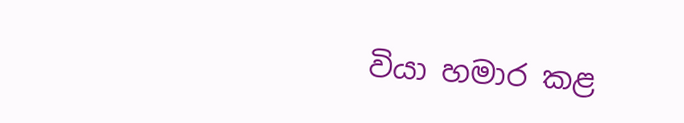වියා හමාර කළ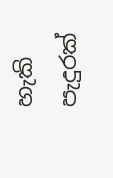හැකි පැදුරක්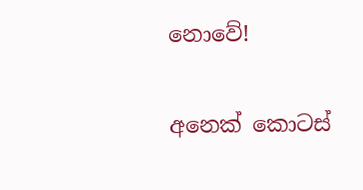නොවේ!

අනෙක් කොටස්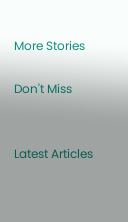More Stories

Don't Miss


Latest Articles